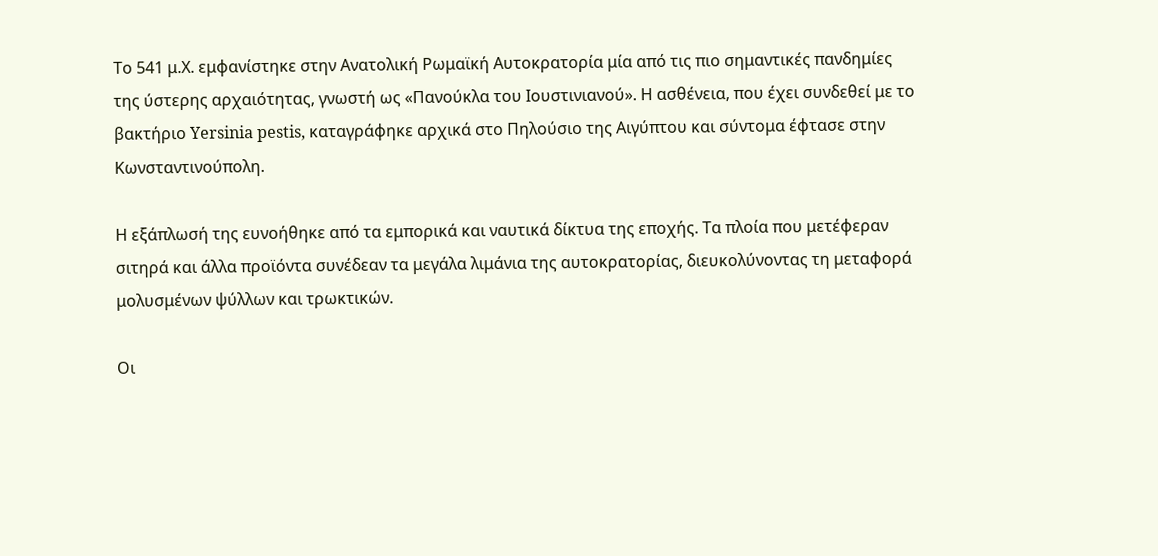Το 541 μ.Χ. εμφανίστηκε στην Ανατολική Ρωμαϊκή Αυτοκρατορία μία από τις πιο σημαντικές πανδημίες της ύστερης αρχαιότητας, γνωστή ως «Πανούκλα του Ιουστινιανού». Η ασθένεια, που έχει συνδεθεί με το βακτήριο Yersinia pestis, καταγράφηκε αρχικά στο Πηλούσιο της Αιγύπτου και σύντομα έφτασε στην Κωνσταντινούπολη.

Η εξάπλωσή της ευνοήθηκε από τα εμπορικά και ναυτικά δίκτυα της εποχής. Τα πλοία που μετέφεραν σιτηρά και άλλα προϊόντα συνέδεαν τα μεγάλα λιμάνια της αυτοκρατορίας, διευκολύνοντας τη μεταφορά μολυσμένων ψύλλων και τρωκτικών.

Οι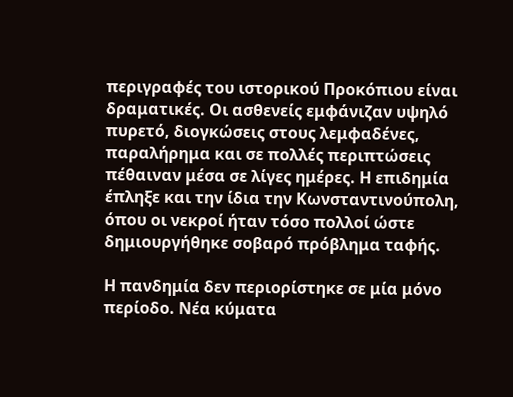περιγραφές του ιστορικού Προκόπιου είναι δραματικές. Οι ασθενείς εμφάνιζαν υψηλό πυρετό, διογκώσεις στους λεμφαδένες, παραλήρημα και σε πολλές περιπτώσεις πέθαιναν μέσα σε λίγες ημέρες. Η επιδημία έπληξε και την ίδια την Κωνσταντινούπολη, όπου οι νεκροί ήταν τόσο πολλοί ώστε δημιουργήθηκε σοβαρό πρόβλημα ταφής.

Η πανδημία δεν περιορίστηκε σε μία μόνο περίοδο. Νέα κύματα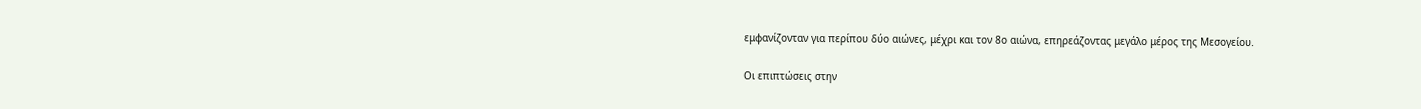εμφανίζονταν για περίπου δύο αιώνες, μέχρι και τον 8ο αιώνα, επηρεάζοντας μεγάλο μέρος της Μεσογείου.

Οι επιπτώσεις στην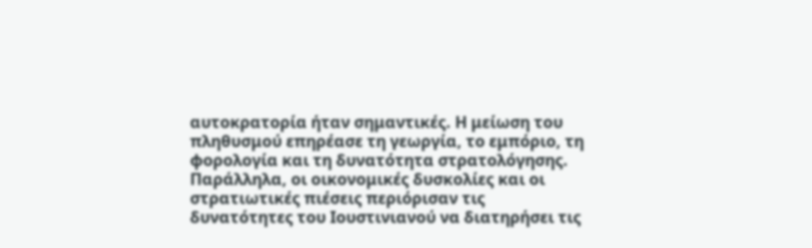αυτοκρατορία ήταν σημαντικές. Η μείωση του πληθυσμού επηρέασε τη γεωργία, το εμπόριο, τη φορολογία και τη δυνατότητα στρατολόγησης. Παράλληλα, οι οικονομικές δυσκολίες και οι στρατιωτικές πιέσεις περιόρισαν τις δυνατότητες του Ιουστινιανού να διατηρήσει τις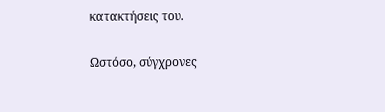κατακτήσεις του.

Ωστόσο, σύγχρονες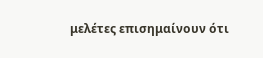μελέτες επισημαίνουν ότι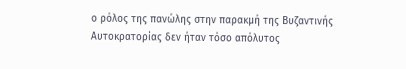ο ρόλος της πανώλης στην παρακμή της Βυζαντινής Αυτοκρατορίας δεν ήταν τόσο απόλυτος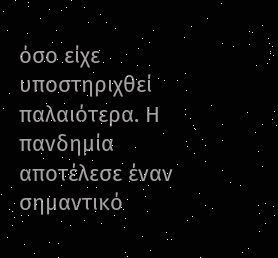όσο είχε υποστηριχθεί παλαιότερα. Η πανδημία αποτέλεσε έναν σημαντικό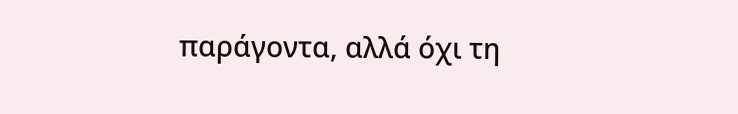παράγοντα, αλλά όχι τη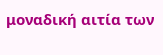μοναδική αιτία των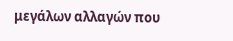μεγάλων αλλαγών που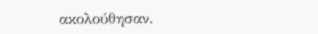ακολούθησαν.